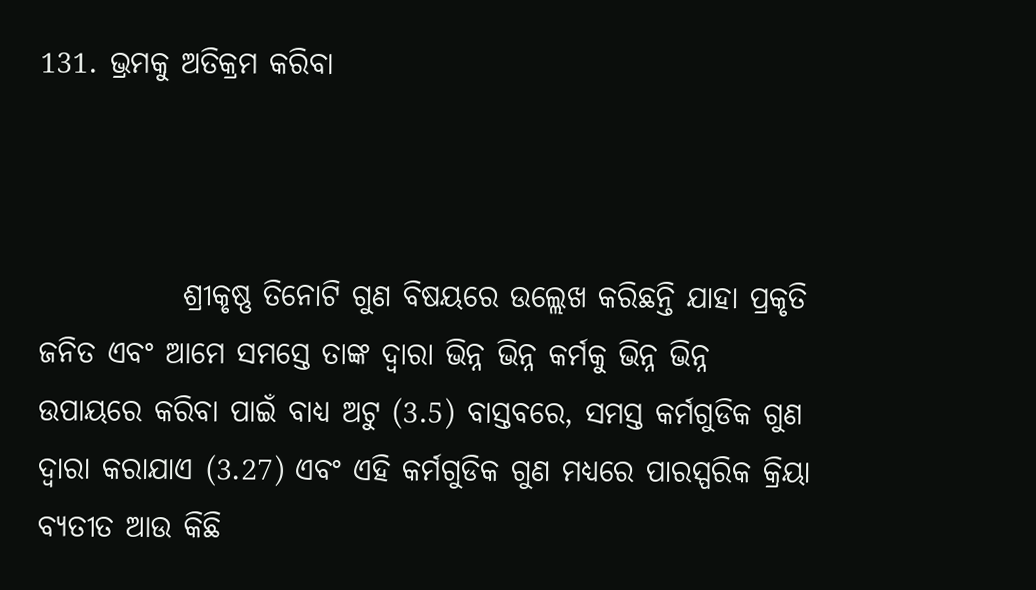131. ଭ୍ରମକୁ ଅତିକ୍ରମ କରିବା



            ଶ୍ରୀକୃଷ୍ଣ ତିନୋଟି ଗୁଣ ବିଷୟରେ ଉଲ୍ଲେଖ କରିଛନ୍ତି ଯାହା ପ୍ରକୃତି ଜନିତ ଏବଂ ଆମେ ସମସ୍ତେ ତାଙ୍କ ଦ୍ୱାରା ଭିନ୍ନ ଭିନ୍ନ କର୍ମକୁ ଭିନ୍ନ ଭିନ୍ନ ଉପାୟରେ କରିବା ପାଇଁ ବାଧ୍ୟ ଅଟୁ (3.5) ବାସ୍ତବରେ, ସମସ୍ତ କର୍ମଗୁଡିକ ଗୁଣ ଦ୍ୱାରା କରାଯାଏ (3.27) ଏବଂ ଏହି କର୍ମଗୁଡିକ ଗୁଣ ମଧ୍ୟରେ ପାରସ୍ପରିକ କ୍ରିୟା ବ୍ୟତୀତ ଆଉ କିଛି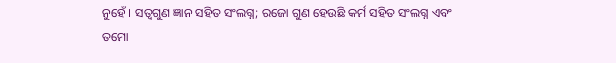ନୁହେଁ । ସତ୍ୱଗୁଣ ଜ୍ଞାନ ସହିତ ସଂଲଗ୍ନ; ରଜୋ ଗୁଣ ହେଉଛି କର୍ମ ସହିତ ସଂଲଗ୍ନ ଏବଂ ତମୋ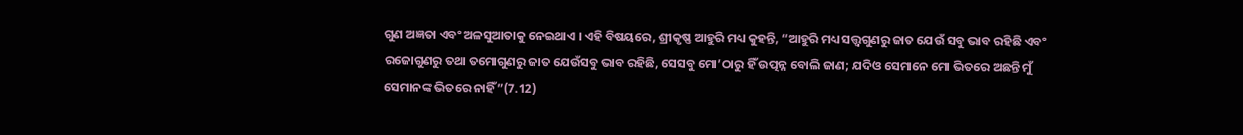ଗୁଣ ଅଜ୍ଞତା ଏବଂ ଅଳସୁଆତାକୁ ନେଇଥାଏ । ଏହି ବିଷୟରେ, ଶ୍ରୀକୃଷ୍ଣ ଆହୁରି ମଧ୍ୟ କୁହନ୍ତି, “ଆହୁରି ମଧ୍ୟ ସତ୍ତ୍ୱଗୁଣରୁ ଜାତ ଯେଉଁ ସବୁ ଭାବ ରହିଛି ଏବଂ ରଜୋଗୁଣରୁ ତଥା ତମୋଗୁଣରୁ ଜାତ ଯେଉଁସବୁ ଭାବ ରହିଛି, ସେସବୁ ମୋ’ଠାରୁ ହିଁ ଉତ୍ପନ୍ନ ବୋଲି ଜାଣ; ଯଦିଓ ସେମାନେ ମୋ ଭିତରେ ଅଛନ୍ତି ମୁଁ ସେମାନଙ୍କ ଭିତରେ ନାହିଁ”(7.12)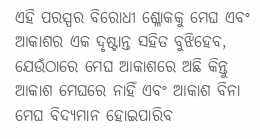ଏହି ପରସ୍ପର ବିରୋଧୀ ଶ୍ଳୋକକୁ ମେଘ ଏବଂ ଆକାଶର ଏକ ଦୃଷ୍ଟାନ୍ତ ସହିତ ବୁଝିହେବ, ଯେଉଁଠାରେ ମେଘ ଆକାଶରେ ଅଛି କିନ୍ତୁ ଆକାଶ ମେଘରେ ନାହିଁ ଏବଂ ଆକାଶ ବିନା ମେଘ ବିଦ୍ୟମାନ ହୋଇପାରିବ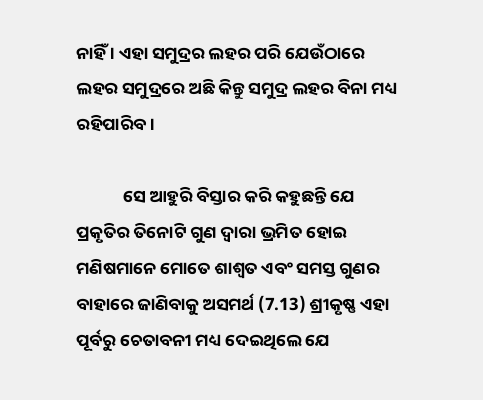ନାହିଁ । ଏହା ସମୁଦ୍ରର ଲହର ପରି ଯେଉଁଠାରେ ଲହର ସମୁଦ୍ରରେ ଅଛି କିନ୍ତୁ ସମୁଦ୍ର ଲହର ବିନା ମଧ୍ୟ ରହିପାରିବ ।

            ସେ ଆହୁରି ବିସ୍ତାର କରି କହୁଛନ୍ତି ଯେ ପ୍ରକୃତିର ତିନୋଟି ଗୁଣ ଦ୍ୱାରା ଭ୍ରମିତ ହୋଇ ମଣିଷମାନେ ମୋତେ ଶାଶ୍ୱତ ଏବଂ ସମସ୍ତ ଗୁଣର ବାହାରେ ଜାଣିବାକୁ ଅସମର୍ଥ (7.13) ଶ୍ରୀକୃଷ୍ଣ ଏହା ପୂର୍ବରୁ ଚେତାବନୀ ମଧ୍ୟ ଦେଇଥିଲେ ଯେ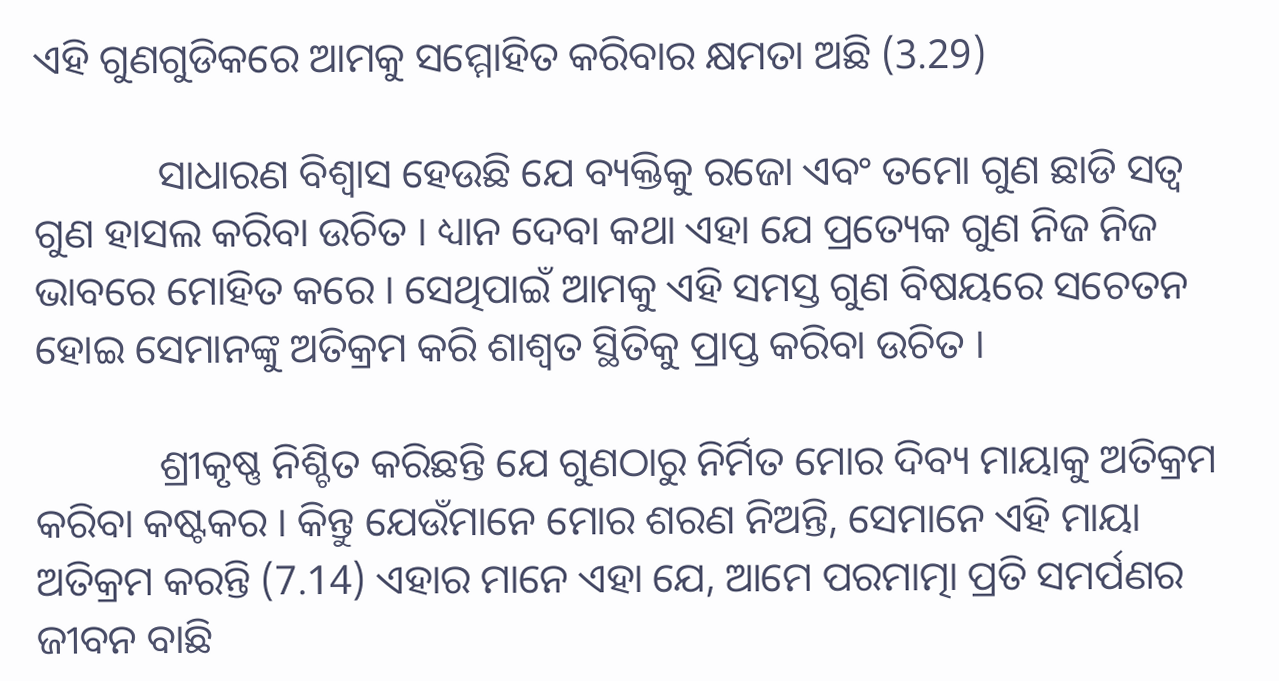ଏହି ଗୁଣଗୁଡିକରେ ଆମକୁ ସମ୍ମୋହିତ କରିବାର କ୍ଷମତା ଅଛି (3.29)

            ସାଧାରଣ ବିଶ୍ୱାସ ହେଉଛି ଯେ ବ୍ୟକ୍ତିକୁ ରଜୋ ଏବଂ ତମୋ ଗୁଣ ଛାଡି ସତ୍ୱ ଗୁଣ ହାସଲ କରିବା ଉଚିତ । ଧ୍ୟାନ ଦେବା କଥା ଏହା ଯେ ପ୍ରତ୍ୟେକ ଗୁଣ ନିଜ ନିଜ ଭାବରେ ମୋହିତ କରେ । ସେଥିପାଇଁ ଆମକୁ ଏହି ସମସ୍ତ ଗୁଣ ବିଷୟରେ ସଚେତନ ହୋଇ ସେମାନଙ୍କୁ ଅତିକ୍ରମ କରି ଶାଶ୍ୱତ ସ୍ଥିତିକୁ ପ୍ରାପ୍ତ କରିବା ଉଚିତ ।

            ଶ୍ରୀକୃଷ୍ଣ ନିଶ୍ଚିତ କରିଛନ୍ତି ଯେ ଗୁଣଠାରୁ ନିର୍ମିତ ମୋର ଦିବ୍ୟ ମାୟାକୁ ଅତିକ୍ରମ କରିବା କଷ୍ଟକର । କିନ୍ତୁ ଯେଉଁମାନେ ମୋର ଶରଣ ନିଅନ୍ତି, ସେମାନେ ଏହି ମାୟା ଅତିକ୍ରମ କରନ୍ତି (7.14) ଏହାର ମାନେ ଏହା ଯେ, ଆମେ ପରମାତ୍ମା ପ୍ରତି ସମର୍ପଣର ଜୀବନ ବାଛି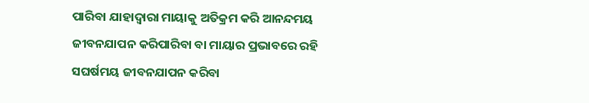ପାରିବା ଯାହାଦ୍ୱାରା ମାୟାକୁ ଅତିକ୍ରମ କରି ଆନନ୍ଦମୟ ଜୀବନଯାପନ କରିପାରିବା ବା ମାୟାର ପ୍ରଭାବରେ ରହି ସଘର୍ଷମୟ ଜୀବନଯାପନ କରିବା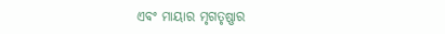ଏବଂ ମାୟାର ମୃଗତୃଷ୍ଣାର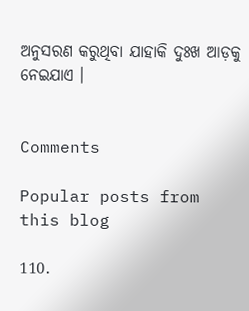ଅନୁସରଣ କରୁଥିବା ଯାହାକି ଦୁଃଖ ଆଡ଼କୁ ନେଇଯାଏ ।


Comments

Popular posts from this blog

110.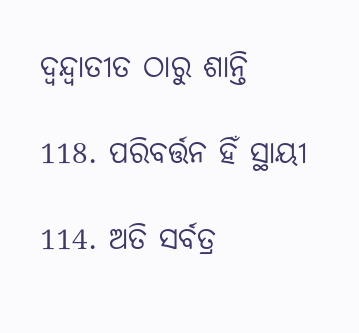ଦ୍ୱନ୍ଦ୍ୱାତୀତ ଠାରୁ ଶାନ୍ତି

118. ପରିବର୍ତ୍ତନ ହିଁ ସ୍ଥାୟୀ

114. ଅତି ସର୍ବତ୍ର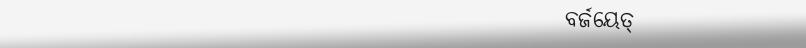ବର୍ଜୟେତ୍‌